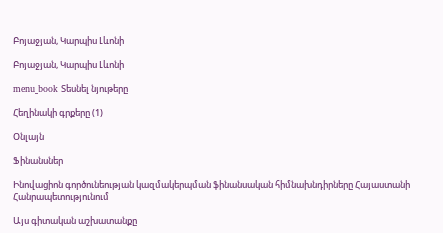Բոյաջյան, Կարպիս Լևոնի

Բոյաջյան, Կարպիս Լևոնի

menu_book Տեսնել նյութերը

Հեղինակի գրքերը (1)

Օնլայն

Ֆինանսներ

Ինովացիոն գործունեության կազմակերպման ֆինանսական հիմնախնդիրները Հայաստանի Հանրապետությունում

Այս գիտական աշխատանքը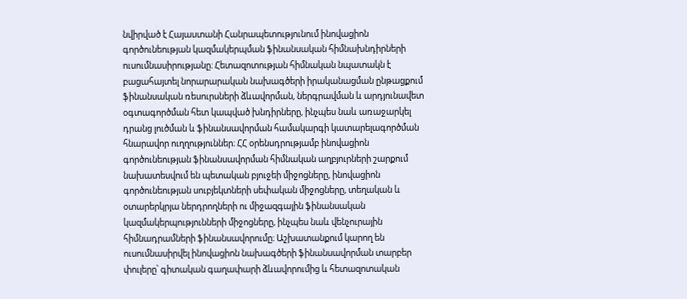նվիրված է Հայաստանի Հանրապետությունում ինովացիոն գործունեության կազմակերպման ֆինանսական հիմնախնդիրների ուսումնասիրությանը։ Հետազոտության հիմնական նպատակն է բացահայտել նորարարական նախագծերի իրականացման ընթացքում ֆինանսական ռեսուրսների ձևավորման, ներգրավման և արդյունավետ օգտագործման հետ կապված խնդիրները, ինչպես նաև առաջարկել դրանց լուծման և ֆինանսավորման համակարգի կատարելագործման հնարավոր ուղղություններ։ ՀՀ օրենսդրությամբ ինովացիոն գործունեության ֆինանսավորման հիմնական աղբյուրների շարքում նախատեսվում են պետական բյուջեի միջոցները, ինովացիոն գործունեության սուբյեկտների սեփական միջոցները, տեղական և օտարերկրյա ներդրողների ու միջազգային ֆինանսական կազմակերպությունների միջոցները, ինչպես նաև վենչուրային հիմնադրամների ֆինանսավորումը։ Աշխատանքում կարող են ուսումնասիրվել ինովացիոն նախագծերի ֆինանսավորման տարբեր փուլերը՝ գիտական գաղափարի ձևավորումից և հետազոտական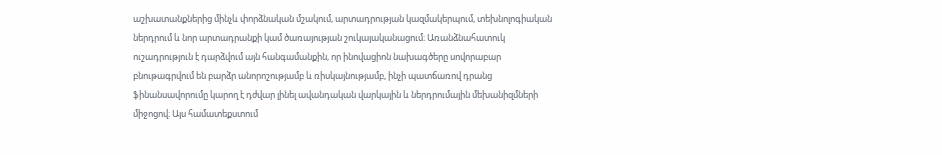աշխատանքներից մինչև փորձնական մշակում, արտադրության կազմակերպում, տեխնոլոգիական ներդրում և նոր արտադրանքի կամ ծառայության շուկայականացում։ Առանձնահատուկ ուշադրություն է դարձվում այն հանգամանքին, որ ինովացիոն նախագծերը սովորաբար բնութագրվում են բարձր անորոշությամբ և ռիսկայնությամբ, ինչի պատճառով դրանց ֆինանսավորումը կարող է դժվար լինել ավանդական վարկային և ներդրումային մեխանիզմների միջոցով։ Այս համատեքստում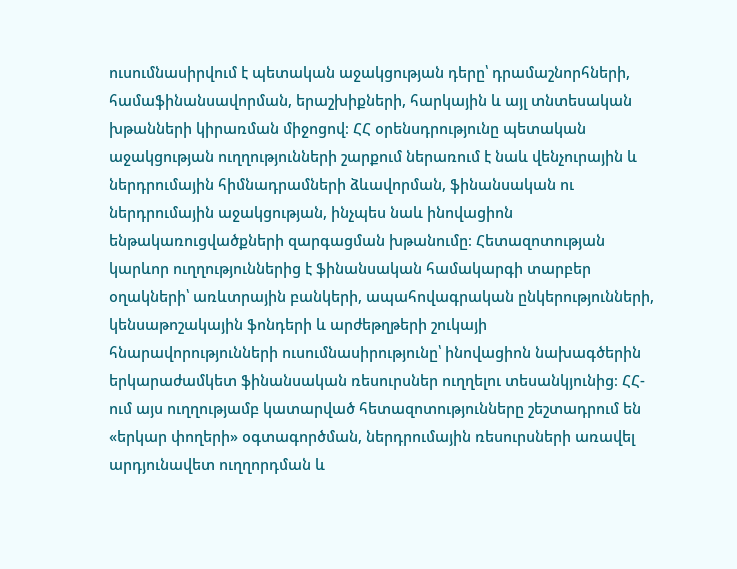ուսումնասիրվում է պետական աջակցության դերը՝ դրամաշնորհների, համաֆինանսավորման, երաշխիքների, հարկային և այլ տնտեսական խթանների կիրառման միջոցով։ ՀՀ օրենսդրությունը պետական աջակցության ուղղությունների շարքում ներառում է նաև վենչուրային և ներդրումային հիմնադրամների ձևավորման, ֆինանսական ու ներդրումային աջակցության, ինչպես նաև ինովացիոն ենթակառուցվածքների զարգացման խթանումը։ Հետազոտության կարևոր ուղղություններից է ֆինանսական համակարգի տարբեր օղակների՝ առևտրային բանկերի, ապահովագրական ընկերությունների, կենսաթոշակային ֆոնդերի և արժեթղթերի շուկայի հնարավորությունների ուսումնասիրությունը՝ ինովացիոն նախագծերին երկարաժամկետ ֆինանսական ռեսուրսներ ուղղելու տեսանկյունից։ ՀՀ-ում այս ուղղությամբ կատարված հետազոտությունները շեշտադրում են «երկար փողերի» օգտագործման, ներդրումային ռեսուրսների առավել արդյունավետ ուղղորդման և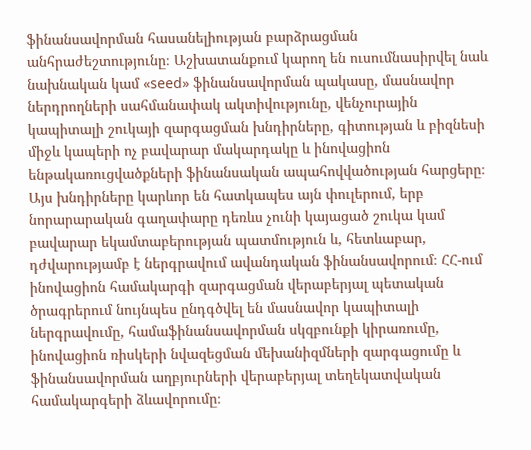ֆինանսավորման հասանելիության բարձրացման անհրաժեշտությունը։ Աշխատանքում կարող են ուսումնասիրվել նաև նախնական կամ «seed» ֆինանսավորման պակասը, մասնավոր ներդրողների սահմանափակ ակտիվությունը, վենչուրային կապիտալի շուկայի զարգացման խնդիրները, գիտության և բիզնեսի միջև կապերի ոչ բավարար մակարդակը և ինովացիոն ենթակառուցվածքների ֆինանսական ապահովվածության հարցերը։ Այս խնդիրները կարևոր են հատկապես այն փուլերում, երբ նորարարական գաղափարը դեռևս չունի կայացած շուկա կամ բավարար եկամտաբերության պատմություն և, հետևաբար, դժվարությամբ է ներգրավում ավանդական ֆինանսավորում։ ՀՀ-ում ինովացիոն համակարգի զարգացման վերաբերյալ պետական ծրագրերում նույնպես ընդգծվել են մասնավոր կապիտալի ներգրավումը, համաֆինանսավորման սկզբունքի կիրառումը, ինովացիոն ռիսկերի նվազեցման մեխանիզմների զարգացումը և ֆինանսավորման աղբյուրների վերաբերյալ տեղեկատվական համակարգերի ձևավորումը։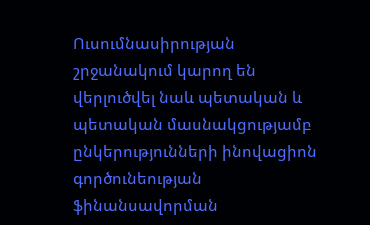Ուսումնասիրության շրջանակում կարող են վերլուծվել նաև պետական և պետական մասնակցությամբ ընկերությունների ինովացիոն գործունեության ֆինանսավորման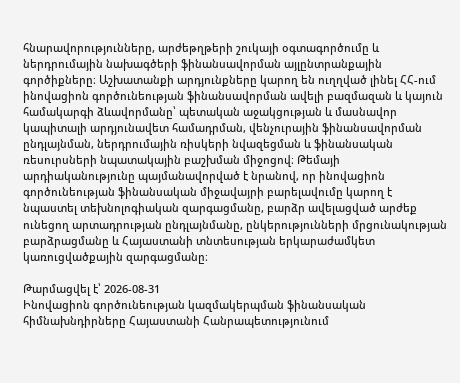հնարավորությունները, արժեթղթերի շուկայի օգտագործումը և ներդրումային նախագծերի ֆինանսավորման այլընտրանքային գործիքները։ Աշխատանքի արդյունքները կարող են ուղղված լինել ՀՀ-ում ինովացիոն գործունեության ֆինանսավորման ավելի բազմազան և կայուն համակարգի ձևավորմանը՝ պետական աջակցության և մասնավոր կապիտալի արդյունավետ համադրման, վենչուրային ֆինանսավորման ընդլայնման, ներդրումային ռիսկերի նվազեցման և ֆինանսական ռեսուրսների նպատակային բաշխման միջոցով։ Թեմայի արդիականությունը պայմանավորված է նրանով, որ ինովացիոն գործունեության ֆինանսական միջավայրի բարելավումը կարող է նպաստել տեխնոլոգիական զարգացմանը, բարձր ավելացված արժեք ունեցող արտադրության ընդլայնմանը, ընկերությունների մրցունակության բարձրացմանը և Հայաստանի տնտեսության երկարաժամկետ կառուցվածքային զարգացմանը։

Թարմացվել է՝ 2026-08-31
Ինովացիոն գործունեության կազմակերպման ֆինանսական հիմնախնդիրները Հայաստանի Հանրապետությունում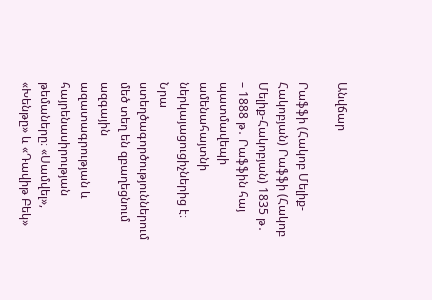Անվճար

Րաֆֆի (Հակոբ Մելիք-Հակոբյան) Րաֆֆի (Հակոբ Մելիք-Հակոբյան) 1835 թ․ – 1888 թ․ Րաֆֆին հայ պատմավեպի ամենահայտնի ներկայացուցիչներից է։ Նրա ստեղծագործություններում մեծ տեղ են զբաղեցնում ազգային ազատագրության և հայրենասիրության թեմաները։ «Սամվել», «Խենթը» և «Դավիթ Բեկ»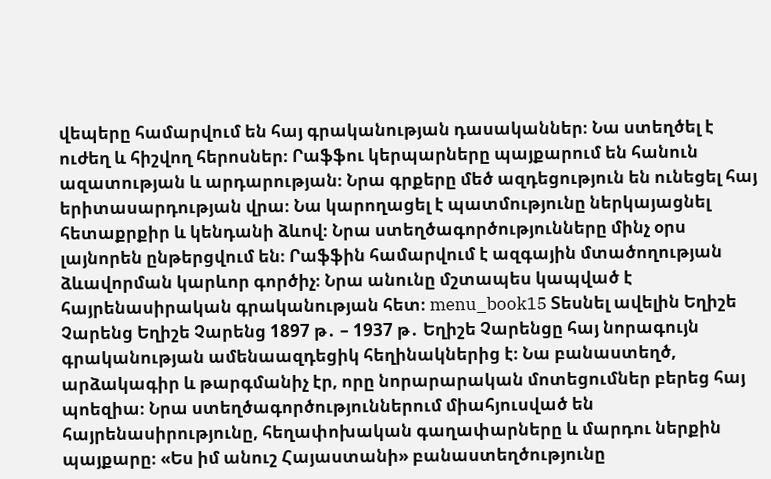վեպերը համարվում են հայ գրականության դասականներ։ Նա ստեղծել է ուժեղ և հիշվող հերոսներ։ Րաֆֆու կերպարները պայքարում են հանուն ազատության և արդարության։ Նրա գրքերը մեծ ազդեցություն են ունեցել հայ երիտասարդության վրա։ Նա կարողացել է պատմությունը ներկայացնել հետաքրքիր և կենդանի ձևով։ Նրա ստեղծագործությունները մինչ օրս լայնորեն ընթերցվում են։ Րաֆֆին համարվում է ազգային մտածողության ձևավորման կարևոր գործիչ։ Նրա անունը մշտապես կապված է հայրենասիրական գրականության հետ։ menu_book15 Տեսնել ավելին Եղիշե Չարենց Եղիշե Չարենց 1897 թ․ – 1937 թ․ Եղիշե Չարենցը հայ նորագույն գրականության ամենաազդեցիկ հեղինակներից է։ Նա բանաստեղծ, արձակագիր և թարգմանիչ էր, որը նորարարական մոտեցումներ բերեց հայ պոեզիա։ Նրա ստեղծագործություններում միահյուսված են հայրենասիրությունը, հեղափոխական գաղափարները և մարդու ներքին պայքարը։ «Ես իմ անուշ Հայաստանի» բանաստեղծությունը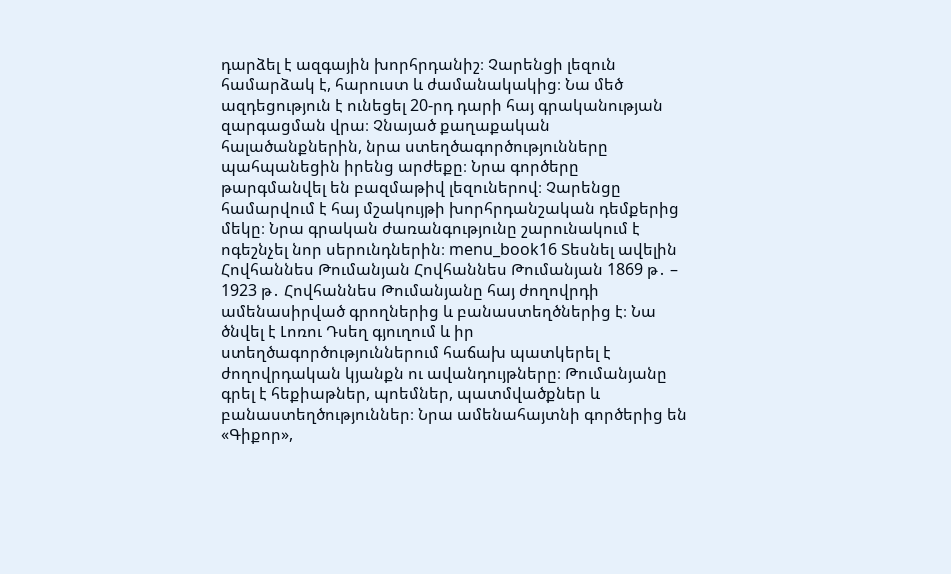դարձել է ազգային խորհրդանիշ։ Չարենցի լեզուն համարձակ է, հարուստ և ժամանակակից։ Նա մեծ ազդեցություն է ունեցել 20-րդ դարի հայ գրականության զարգացման վրա։ Չնայած քաղաքական հալածանքներին, նրա ստեղծագործությունները պահպանեցին իրենց արժեքը։ Նրա գործերը թարգմանվել են բազմաթիվ լեզուներով։ Չարենցը համարվում է հայ մշակույթի խորհրդանշական դեմքերից մեկը։ Նրա գրական ժառանգությունը շարունակում է ոգեշնչել նոր սերունդներին։ menu_book16 Տեսնել ավելին Հովհաննես Թումանյան Հովհաննես Թումանյան 1869 թ․ – 1923 թ․ Հովհաննես Թումանյանը հայ ժողովրդի ամենասիրված գրողներից և բանաստեղծներից է։ Նա ծնվել է Լոռու Դսեղ գյուղում և իր ստեղծագործություններում հաճախ պատկերել է ժողովրդական կյանքն ու ավանդույթները։ Թումանյանը գրել է հեքիաթներ, պոեմներ, պատմվածքներ և բանաստեղծություններ։ Նրա ամենահայտնի գործերից են «Գիքոր»,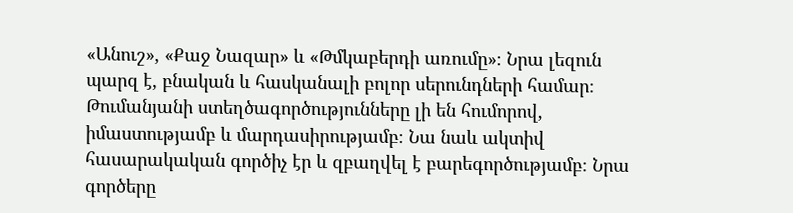«Անուշ», «Քաջ Նազար» և «Թմկաբերդի առումը»։ Նրա լեզուն պարզ է, բնական և հասկանալի բոլոր սերունդների համար։ Թումանյանի ստեղծագործությունները լի են հումորով, իմաստությամբ և մարդասիրությամբ։ Նա նաև ակտիվ հասարակական գործիչ էր և զբաղվել է բարեգործությամբ։ Նրա գործերը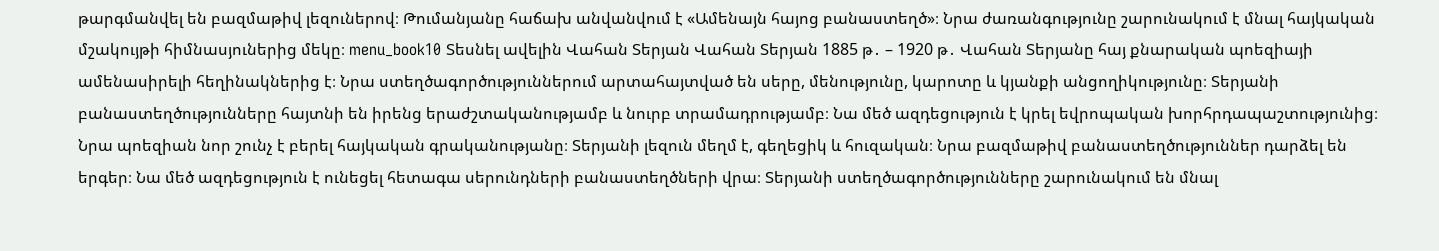թարգմանվել են բազմաթիվ լեզուներով։ Թումանյանը հաճախ անվանվում է «Ամենայն հայոց բանաստեղծ»։ Նրա ժառանգությունը շարունակում է մնալ հայկական մշակույթի հիմնասյուներից մեկը։ menu_book10 Տեսնել ավելին Վահան Տերյան Վահան Տերյան 1885 թ․ – 1920 թ․ Վահան Տերյանը հայ քնարական պոեզիայի ամենասիրելի հեղինակներից է։ Նրա ստեղծագործություններում արտահայտված են սերը, մենությունը, կարոտը և կյանքի անցողիկությունը։ Տերյանի բանաստեղծությունները հայտնի են իրենց երաժշտականությամբ և նուրբ տրամադրությամբ։ Նա մեծ ազդեցություն է կրել եվրոպական խորհրդապաշտությունից։ Նրա պոեզիան նոր շունչ է բերել հայկական գրականությանը։ Տերյանի լեզուն մեղմ է, գեղեցիկ և հուզական։ Նրա բազմաթիվ բանաստեղծություններ դարձել են երգեր։ Նա մեծ ազդեցություն է ունեցել հետագա սերունդների բանաստեղծների վրա։ Տերյանի ստեղծագործությունները շարունակում են մնալ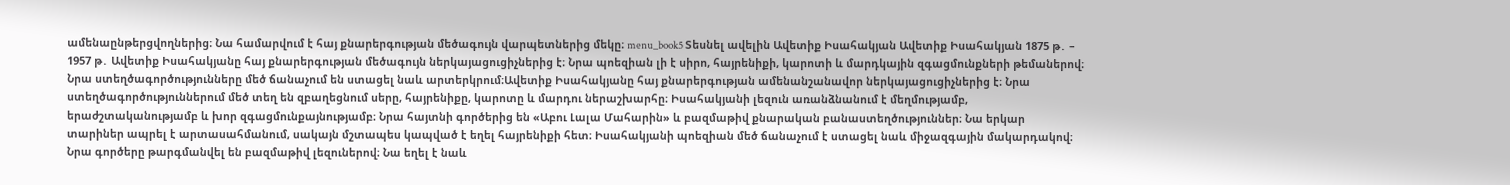ամենաընթերցվողներից։ Նա համարվում է հայ քնարերգության մեծագույն վարպետներից մեկը։ menu_book5 Տեսնել ավելին Ավետիք Իսահակյան Ավետիք Իսահակյան 1875 թ․ – 1957 թ․ Ավետիք Իսահակյանը հայ քնարերգության մեծագույն ներկայացուցիչներից է։ Նրա պոեզիան լի է սիրո, հայրենիքի, կարոտի և մարդկային զգացմունքների թեմաներով։ Նրա ստեղծագործությունները մեծ ճանաչում են ստացել նաև արտերկրում։Ավետիք Իսահակյանը հայ քնարերգության ամենանշանավոր ներկայացուցիչներից է։ Նրա ստեղծագործություններում մեծ տեղ են զբաղեցնում սերը, հայրենիքը, կարոտը և մարդու ներաշխարհը։ Իսահակյանի լեզուն առանձնանում է մեղմությամբ, երաժշտականությամբ և խոր զգացմունքայնությամբ։ Նրա հայտնի գործերից են «Աբու Լալա Մահարին» և բազմաթիվ քնարական բանաստեղծություններ։ Նա երկար տարիներ ապրել է արտասահմանում, սակայն մշտապես կապված է եղել հայրենիքի հետ։ Իսահակյանի պոեզիան մեծ ճանաչում է ստացել նաև միջազգային մակարդակով։ Նրա գործերը թարգմանվել են բազմաթիվ լեզուներով։ Նա եղել է նաև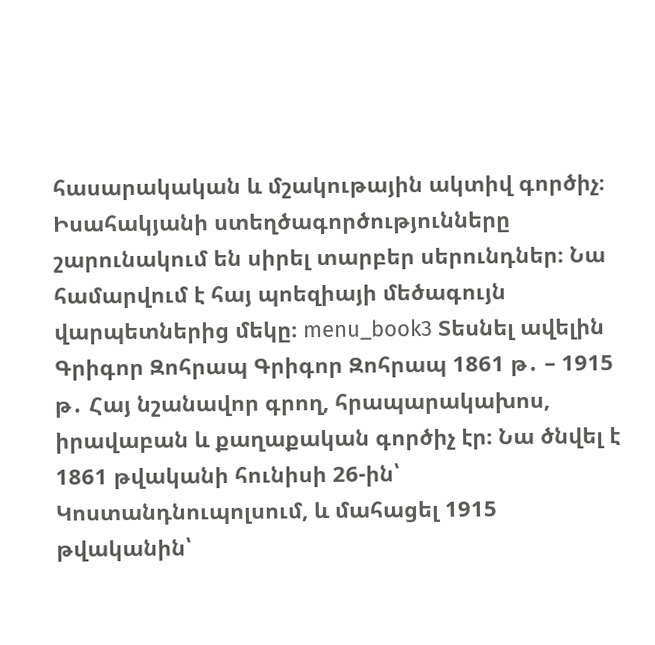հասարակական և մշակութային ակտիվ գործիչ։ Իսահակյանի ստեղծագործությունները շարունակում են սիրել տարբեր սերունդներ։ Նա համարվում է հայ պոեզիայի մեծագույն վարպետներից մեկը։ menu_book3 Տեսնել ավելին Գրիգոր Զոհրապ Գրիգոր Զոհրապ 1861 թ․ – 1915 թ․ Հայ նշանավոր գրող, հրապարակախոս, իրավաբան և քաղաքական գործիչ էր։ Նա ծնվել է 1861 թվականի հունիսի 26-ին՝ Կոստանդնուպոլսում, և մահացել 1915 թվականին՝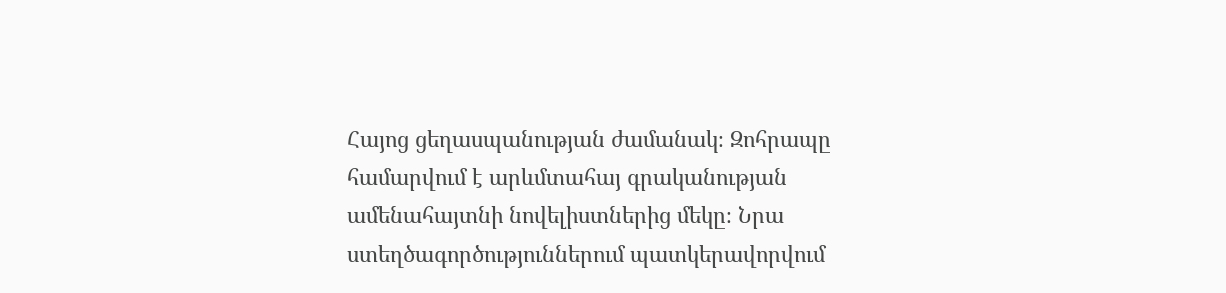Հայոց ցեղասպանության ժամանակ։ Զոհրապը համարվում է արևմտահայ գրականության ամենահայտնի նովելիստներից մեկը։ Նրա ստեղծագործություններում պատկերավորվում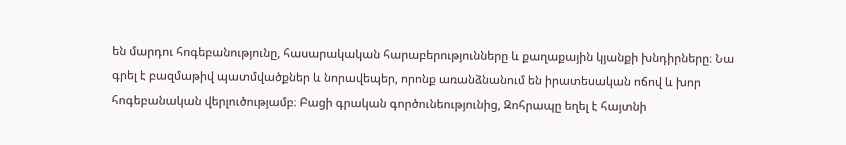են մարդու հոգեբանությունը, հասարակական հարաբերությունները և քաղաքային կյանքի խնդիրները։ Նա գրել է բազմաթիվ պատմվածքներ և նորավեպեր, որոնք առանձնանում են իրատեսական ոճով և խոր հոգեբանական վերլուծությամբ։ Բացի գրական գործունեությունից, Զոհրապը եղել է հայտնի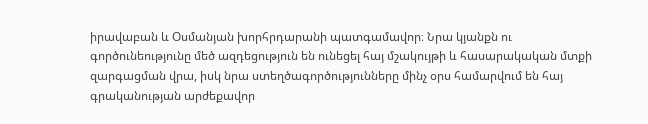իրավաբան և Օսմանյան խորհրդարանի պատգամավոր։ Նրա կյանքն ու գործունեությունը մեծ ազդեցություն են ունեցել հայ մշակույթի և հասարակական մտքի զարգացման վրա, իսկ նրա ստեղծագործությունները մինչ օրս համարվում են հայ գրականության արժեքավոր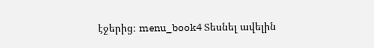էջերից։ menu_book4 Տեսնել ավելին